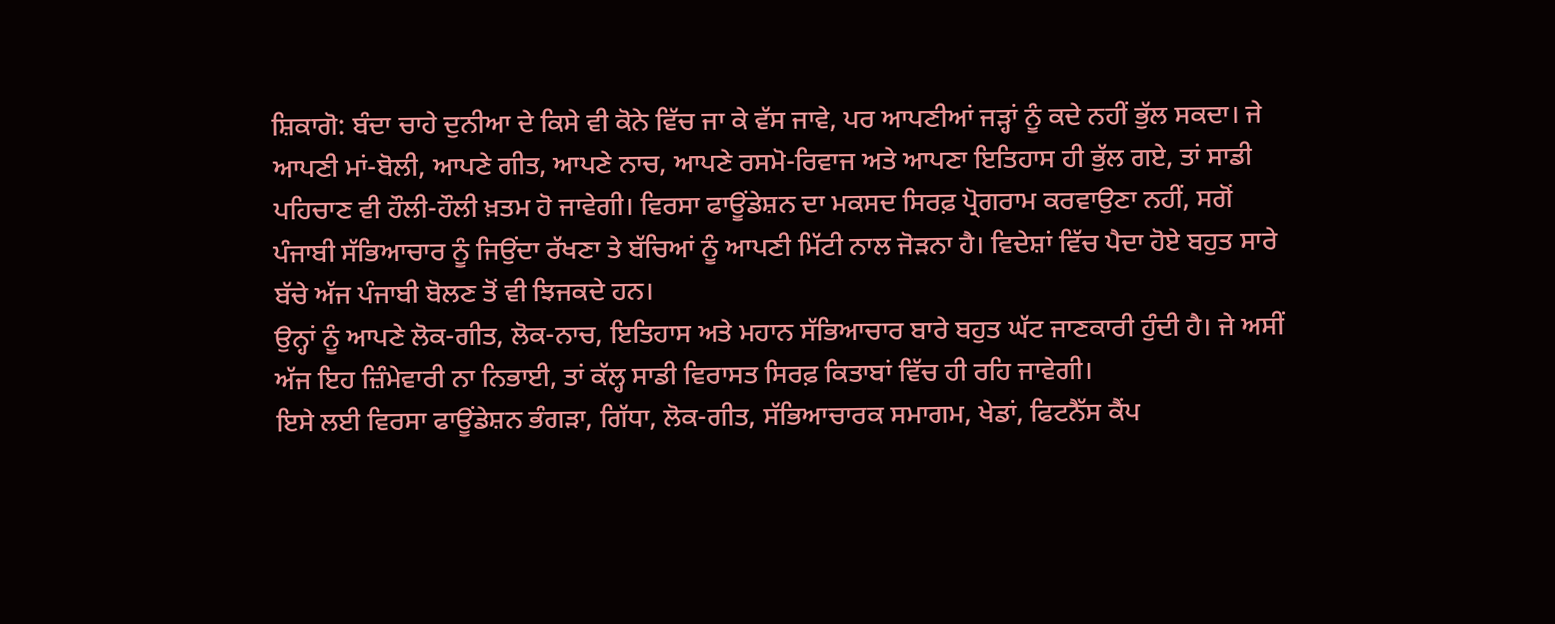ਸ਼ਿਕਾਗੋ: ਬੰਦਾ ਚਾਹੇ ਦੁਨੀਆ ਦੇ ਕਿਸੇ ਵੀ ਕੋਨੇ ਵਿੱਚ ਜਾ ਕੇ ਵੱਸ ਜਾਵੇ, ਪਰ ਆਪਣੀਆਂ ਜੜ੍ਹਾਂ ਨੂੰ ਕਦੇ ਨਹੀਂ ਭੁੱਲ ਸਕਦਾ। ਜੇ ਆਪਣੀ ਮਾਂ-ਬੋਲੀ, ਆਪਣੇ ਗੀਤ, ਆਪਣੇ ਨਾਚ, ਆਪਣੇ ਰਸਮੋ-ਰਿਵਾਜ ਅਤੇ ਆਪਣਾ ਇਤਿਹਾਸ ਹੀ ਭੁੱਲ ਗਏ, ਤਾਂ ਸਾਡੀ ਪਹਿਚਾਣ ਵੀ ਹੌਲੀ-ਹੌਲੀ ਖ਼ਤਮ ਹੋ ਜਾਵੇਗੀ। ਵਿਰਸਾ ਫਾਊਂਡੇਸ਼ਨ ਦਾ ਮਕਸਦ ਸਿਰਫ਼ ਪ੍ਰੋਗਰਾਮ ਕਰਵਾਉਣਾ ਨਹੀਂ, ਸਗੋਂ ਪੰਜਾਬੀ ਸੱਭਿਆਚਾਰ ਨੂੰ ਜਿਉਂਦਾ ਰੱਖਣਾ ਤੇ ਬੱਚਿਆਂ ਨੂੰ ਆਪਣੀ ਮਿੱਟੀ ਨਾਲ ਜੋੜਨਾ ਹੈ। ਵਿਦੇਸ਼ਾਂ ਵਿੱਚ ਪੈਦਾ ਹੋਏ ਬਹੁਤ ਸਾਰੇ ਬੱਚੇ ਅੱਜ ਪੰਜਾਬੀ ਬੋਲਣ ਤੋਂ ਵੀ ਝਿਜਕਦੇ ਹਨ।
ਉਨ੍ਹਾਂ ਨੂੰ ਆਪਣੇ ਲੋਕ-ਗੀਤ, ਲੋਕ-ਨਾਚ, ਇਤਿਹਾਸ ਅਤੇ ਮਹਾਨ ਸੱਭਿਆਚਾਰ ਬਾਰੇ ਬਹੁਤ ਘੱਟ ਜਾਣਕਾਰੀ ਹੁੰਦੀ ਹੈ। ਜੇ ਅਸੀਂ ਅੱਜ ਇਹ ਜ਼ਿੰਮੇਵਾਰੀ ਨਾ ਨਿਭਾਈ, ਤਾਂ ਕੱਲ੍ਹ ਸਾਡੀ ਵਿਰਾਸਤ ਸਿਰਫ਼ ਕਿਤਾਬਾਂ ਵਿੱਚ ਹੀ ਰਹਿ ਜਾਵੇਗੀ।
ਇਸੇ ਲਈ ਵਿਰਸਾ ਫਾਊਂਡੇਸ਼ਨ ਭੰਗੜਾ, ਗਿੱਧਾ, ਲੋਕ-ਗੀਤ, ਸੱਭਿਆਚਾਰਕ ਸਮਾਗਮ, ਖੇਡਾਂ, ਫਿਟਨੈੱਸ ਕੈਂਪ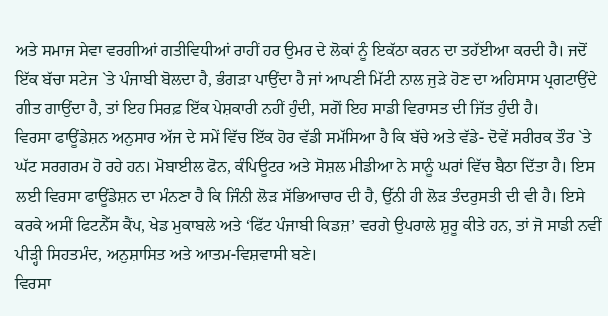ਅਤੇ ਸਮਾਜ ਸੇਵਾ ਵਰਗੀਆਂ ਗਤੀਵਿਧੀਆਂ ਰਾਹੀਂ ਹਰ ਉਮਰ ਦੇ ਲੋਕਾਂ ਨੂੰ ਇਕੱਠਾ ਕਰਨ ਦਾ ਤਹੱਈਆ ਕਰਦੀ ਹੈ। ਜਦੋਂ ਇੱਕ ਬੱਚਾ ਸਟੇਜ `ਤੇ ਪੰਜਾਬੀ ਬੋਲਦਾ ਹੈ, ਭੰਗੜਾ ਪਾਉਂਦਾ ਹੈ ਜਾਂ ਆਪਣੀ ਮਿੱਟੀ ਨਾਲ ਜੁੜੇ ਹੋਣ ਦਾ ਅਹਿਸਾਸ ਪ੍ਰਗਟਾਉਂਦੇ ਗੀਤ ਗਾਉਂਦਾ ਹੈ, ਤਾਂ ਇਹ ਸਿਰਫ਼ ਇੱਕ ਪੇਸ਼ਕਾਰੀ ਨਹੀਂ ਹੁੰਦੀ, ਸਗੋਂ ਇਹ ਸਾਡੀ ਵਿਰਾਸਤ ਦੀ ਜਿੱਤ ਹੁੰਦੀ ਹੈ।
ਵਿਰਸਾ ਫਾਊਂਡੇਸ਼ਨ ਅਨੁਸਾਰ ਅੱਜ ਦੇ ਸਮੇਂ ਵਿੱਚ ਇੱਕ ਹੋਰ ਵੱਡੀ ਸਮੱਸਿਆ ਹੈ ਕਿ ਬੱਚੇ ਅਤੇ ਵੱਡੇ- ਦੋਵੇਂ ਸਰੀਰਕ ਤੌਰ `ਤੇ ਘੱਟ ਸਰਗਰਮ ਹੋ ਰਹੇ ਹਨ। ਮੋਬਾਈਲ ਫੋਨ, ਕੰਪਿਊਟਰ ਅਤੇ ਸੋਸ਼ਲ ਮੀਡੀਆ ਨੇ ਸਾਨੂੰ ਘਰਾਂ ਵਿੱਚ ਬੈਠਾ ਦਿੱਤਾ ਹੈ। ਇਸ ਲਈ ਵਿਰਸਾ ਫਾਊਂਡੇਸ਼ਨ ਦਾ ਮੰਨਣਾ ਹੈ ਕਿ ਜਿੰਨੀ ਲੋੜ ਸੱਭਿਆਚਾਰ ਦੀ ਹੈ, ਉੱਨੀ ਹੀ ਲੋੜ ਤੰਦਰੁਸਤੀ ਦੀ ਵੀ ਹੈ। ਇਸੇ ਕਰਕੇ ਅਸੀਂ ਫਿਟਨੈੱਸ ਕੈਂਪ, ਖੇਡ ਮੁਕਾਬਲੇ ਅਤੇ ‘ਫਿੱਟ ਪੰਜਾਬੀ ਕਿਡਜ਼’ ਵਰਗੇ ਉਪਰਾਲੇ ਸ਼ੁਰੂ ਕੀਤੇ ਹਨ, ਤਾਂ ਜੋ ਸਾਡੀ ਨਵੀਂ ਪੀੜ੍ਹੀ ਸਿਹਤਮੰਦ, ਅਨੁਸ਼ਾਸਿਤ ਅਤੇ ਆਤਮ-ਵਿਸ਼ਵਾਸੀ ਬਣੇ।
ਵਿਰਸਾ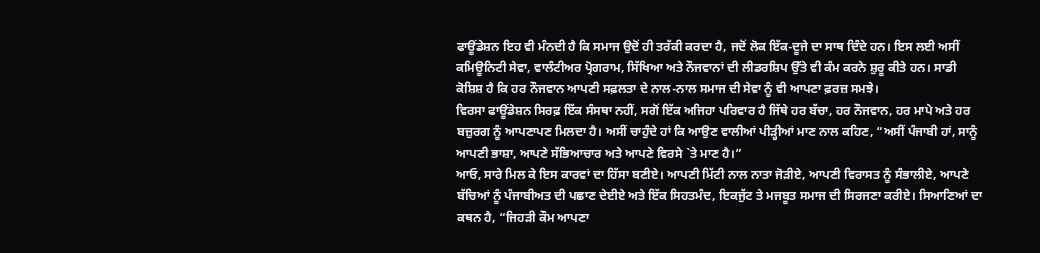ਫਾਊਂਡੇਸ਼ਨ ਇਹ ਵੀ ਮੰਨਦੀ ਹੈ ਕਿ ਸਮਾਜ ਉਦੋਂ ਹੀ ਤਰੱਕੀ ਕਰਦਾ ਹੈ, ਜਦੋਂ ਲੋਕ ਇੱਕ-ਦੂਜੇ ਦਾ ਸਾਥ ਦਿੰਦੇ ਹਨ। ਇਸ ਲਈ ਅਸੀਂ ਕਮਿਊਨਿਟੀ ਸੇਵਾ, ਵਾਲੰਟੀਅਰ ਪ੍ਰੋਗਰਾਮ, ਸਿੱਖਿਆ ਅਤੇ ਨੌਜਵਾਨਾਂ ਦੀ ਲੀਡਰਸ਼ਿਪ ਉੱਤੇ ਵੀ ਕੰਮ ਕਰਨੇ ਸ਼ੁਰੂ ਕੀਤੇ ਹਨ। ਸਾਡੀ ਕੋਸ਼ਿਸ਼ ਹੈ ਕਿ ਹਰ ਨੌਜਵਾਨ ਆਪਣੀ ਸਫ਼ਲਤਾ ਦੇ ਨਾਲ-ਨਾਲ ਸਮਾਜ ਦੀ ਸੇਵਾ ਨੂੰ ਵੀ ਆਪਣਾ ਫ਼ਰਜ਼ ਸਮਝੇ।
ਵਿਰਸਾ ਫਾਊਂਡੇਸ਼ਨ ਸਿਰਫ਼ ਇੱਕ ਸੰਸਥਾ ਨਹੀਂ, ਸਗੋਂ ਇੱਕ ਅਜਿਹਾ ਪਰਿਵਾਰ ਹੈ ਜਿੱਥੇ ਹਰ ਬੱਚਾ, ਹਰ ਨੌਜਵਾਨ, ਹਰ ਮਾਪੇ ਅਤੇ ਹਰ ਬਜ਼ੁਰਗ ਨੂੰ ਆਪਣਾਪਣ ਮਿਲਦਾ ਹੈ। ਅਸੀਂ ਚਾਹੁੰਦੇ ਹਾਂ ਕਿ ਆਉਣ ਵਾਲੀਆਂ ਪੀੜ੍ਹੀਆਂ ਮਾਣ ਨਾਲ ਕਹਿਣ, “ਅਸੀਂ ਪੰਜਾਬੀ ਹਾਂ, ਸਾਨੂੰ ਆਪਣੀ ਭਾਸ਼ਾ, ਆਪਣੇ ਸੱਭਿਆਚਾਰ ਅਤੇ ਆਪਣੇ ਵਿਰਸੇ `ਤੇ ਮਾਣ ਹੈ।”
ਆਓ, ਸਾਰੇ ਮਿਲ ਕੇ ਇਸ ਕਾਰਵਾਂ ਦਾ ਹਿੱਸਾ ਬਣੀਏ। ਆਪਣੀ ਮਿੱਟੀ ਨਾਲ ਨਾਤਾ ਜੋੜੀਏ, ਆਪਣੀ ਵਿਰਾਸਤ ਨੂੰ ਸੰਭਾਲੀਏ, ਆਪਣੇ ਬੱਚਿਆਂ ਨੂੰ ਪੰਜਾਬੀਅਤ ਦੀ ਪਛਾਣ ਦੇਈਏ ਅਤੇ ਇੱਕ ਸਿਹਤਮੰਦ, ਇਕਜੁੱਟ ਤੇ ਮਜਬੂਤ ਸਮਾਜ ਦੀ ਸਿਰਜਣਾ ਕਰੀਏ। ਸਿਆਣਿਆਂ ਦਾ ਕਥਨ ਹੈ, “ਜਿਹੜੀ ਕੌਮ ਆਪਣਾ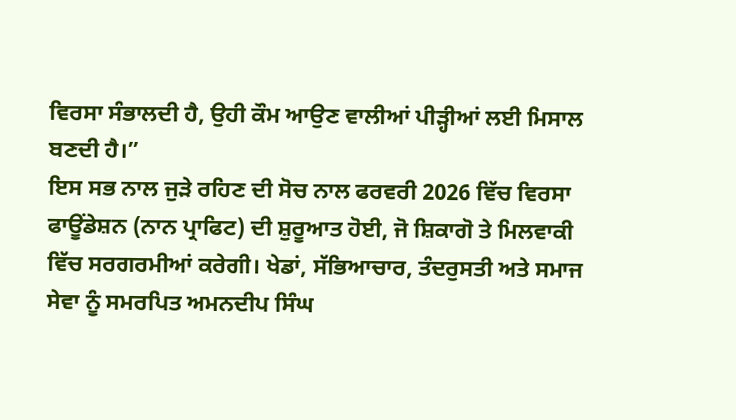ਵਿਰਸਾ ਸੰਭਾਲਦੀ ਹੈ, ਉਹੀ ਕੌਮ ਆਉਣ ਵਾਲੀਆਂ ਪੀੜ੍ਹੀਆਂ ਲਈ ਮਿਸਾਲ ਬਣਦੀ ਹੈ।”
ਇਸ ਸਭ ਨਾਲ ਜੁੜੇ ਰਹਿਣ ਦੀ ਸੋਚ ਨਾਲ ਫਰਵਰੀ 2026 ਵਿੱਚ ਵਿਰਸਾ ਫਾਊਂਡੇਸ਼ਨ (ਨਾਨ ਪ੍ਰਾਫਿਟ) ਦੀ ਸ਼ੁਰੂਆਤ ਹੋਈ, ਜੋ ਸ਼ਿਕਾਗੋ ਤੇ ਮਿਲਵਾਕੀ ਵਿੱਚ ਸਰਗਰਮੀਆਂ ਕਰੇਗੀ। ਖੇਡਾਂ, ਸੱਭਿਆਚਾਰ, ਤੰਦਰੁਸਤੀ ਅਤੇ ਸਮਾਜ ਸੇਵਾ ਨੂੰ ਸਮਰਪਿਤ ਅਮਨਦੀਪ ਸਿੰਘ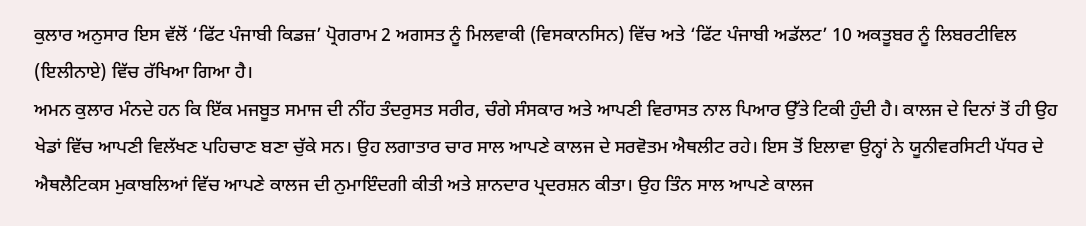ਕੁਲਾਰ ਅਨੁਸਾਰ ਇਸ ਵੱਲੋਂ ‘ਫਿੱਟ ਪੰਜਾਬੀ ਕਿਡਜ਼’ ਪ੍ਰੋਗਰਾਮ 2 ਅਗਸਤ ਨੂੰ ਮਿਲਵਾਕੀ (ਵਿਸਕਾਨਸਿਨ) ਵਿੱਚ ਅਤੇ ‘ਫਿੱਟ ਪੰਜਾਬੀ ਅਡੱਲਟ’ 10 ਅਕਤੂਬਰ ਨੂੰ ਲਿਬਰਟੀਵਿਲ (ਇਲੀਨਾਏ) ਵਿੱਚ ਰੱਖਿਆ ਗਿਆ ਹੈ।
ਅਮਨ ਕੁਲਾਰ ਮੰਨਦੇ ਹਨ ਕਿ ਇੱਕ ਮਜਬੂਤ ਸਮਾਜ ਦੀ ਨੀਂਹ ਤੰਦਰੁਸਤ ਸਰੀਰ, ਚੰਗੇ ਸੰਸਕਾਰ ਅਤੇ ਆਪਣੀ ਵਿਰਾਸਤ ਨਾਲ ਪਿਆਰ ਉੱਤੇ ਟਿਕੀ ਹੁੰਦੀ ਹੈ। ਕਾਲਜ ਦੇ ਦਿਨਾਂ ਤੋਂ ਹੀ ਉਹ ਖੇਡਾਂ ਵਿੱਚ ਆਪਣੀ ਵਿਲੱਖਣ ਪਹਿਚਾਣ ਬਣਾ ਚੁੱਕੇ ਸਨ। ਉਹ ਲਗਾਤਾਰ ਚਾਰ ਸਾਲ ਆਪਣੇ ਕਾਲਜ ਦੇ ਸਰਵੋਤਮ ਐਥਲੀਟ ਰਹੇ। ਇਸ ਤੋਂ ਇਲਾਵਾ ਉਨ੍ਹਾਂ ਨੇ ਯੂਨੀਵਰਸਿਟੀ ਪੱਧਰ ਦੇ ਐਥਲੈਟਿਕਸ ਮੁਕਾਬਲਿਆਂ ਵਿੱਚ ਆਪਣੇ ਕਾਲਜ ਦੀ ਨੁਮਾਇੰਦਗੀ ਕੀਤੀ ਅਤੇ ਸ਼ਾਨਦਾਰ ਪ੍ਰਦਰਸ਼ਨ ਕੀਤਾ। ਉਹ ਤਿੰਨ ਸਾਲ ਆਪਣੇ ਕਾਲਜ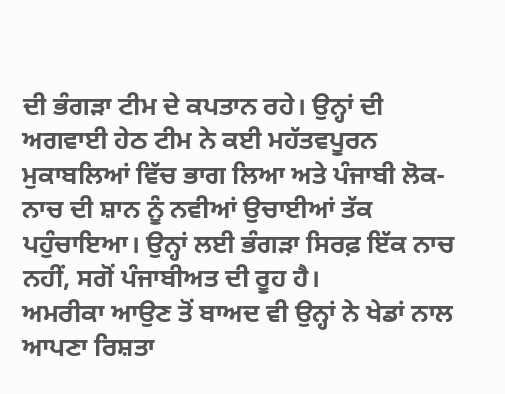ਦੀ ਭੰਗੜਾ ਟੀਮ ਦੇ ਕਪਤਾਨ ਰਹੇ। ਉਨ੍ਹਾਂ ਦੀ ਅਗਵਾਈ ਹੇਠ ਟੀਮ ਨੇ ਕਈ ਮਹੱਤਵਪੂਰਨ ਮੁਕਾਬਲਿਆਂ ਵਿੱਚ ਭਾਗ ਲਿਆ ਅਤੇ ਪੰਜਾਬੀ ਲੋਕ-ਨਾਚ ਦੀ ਸ਼ਾਨ ਨੂੰ ਨਵੀਆਂ ਉਚਾਈਆਂ ਤੱਕ ਪਹੁੰਚਾਇਆ। ਉਨ੍ਹਾਂ ਲਈ ਭੰਗੜਾ ਸਿਰਫ਼ ਇੱਕ ਨਾਚ ਨਹੀਂ, ਸਗੋਂ ਪੰਜਾਬੀਅਤ ਦੀ ਰੂਹ ਹੈ।
ਅਮਰੀਕਾ ਆਉਣ ਤੋਂ ਬਾਅਦ ਵੀ ਉਨ੍ਹਾਂ ਨੇ ਖੇਡਾਂ ਨਾਲ ਆਪਣਾ ਰਿਸ਼ਤਾ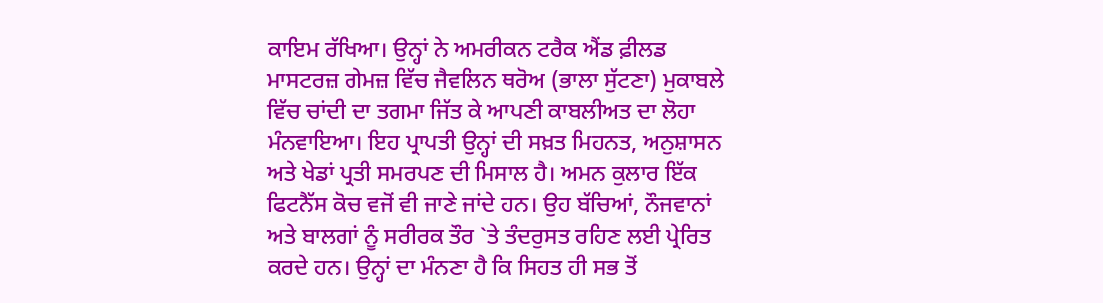ਕਾਇਮ ਰੱਖਿਆ। ਉਨ੍ਹਾਂ ਨੇ ਅਮਰੀਕਨ ਟਰੈਕ ਐਂਡ ਫ਼ੀਲਡ ਮਾਸਟਰਜ਼ ਗੇਮਜ਼ ਵਿੱਚ ਜੈਵਲਿਨ ਥਰੋਅ (ਭਾਲਾ ਸੁੱਟਣਾ) ਮੁਕਾਬਲੇ ਵਿੱਚ ਚਾਂਦੀ ਦਾ ਤਗਮਾ ਜਿੱਤ ਕੇ ਆਪਣੀ ਕਾਬਲੀਅਤ ਦਾ ਲੋਹਾ ਮੰਨਵਾਇਆ। ਇਹ ਪ੍ਰਾਪਤੀ ਉਨ੍ਹਾਂ ਦੀ ਸਖ਼ਤ ਮਿਹਨਤ, ਅਨੁਸ਼ਾਸਨ ਅਤੇ ਖੇਡਾਂ ਪ੍ਰਤੀ ਸਮਰਪਣ ਦੀ ਮਿਸਾਲ ਹੈ। ਅਮਨ ਕੁਲਾਰ ਇੱਕ ਫਿਟਨੈੱਸ ਕੋਚ ਵਜੋਂ ਵੀ ਜਾਣੇ ਜਾਂਦੇ ਹਨ। ਉਹ ਬੱਚਿਆਂ, ਨੌਜਵਾਨਾਂ ਅਤੇ ਬਾਲਗਾਂ ਨੂੰ ਸਰੀਰਕ ਤੌਰ `ਤੇ ਤੰਦਰੁਸਤ ਰਹਿਣ ਲਈ ਪ੍ਰੇਰਿਤ ਕਰਦੇ ਹਨ। ਉਨ੍ਹਾਂ ਦਾ ਮੰਨਣਾ ਹੈ ਕਿ ਸਿਹਤ ਹੀ ਸਭ ਤੋਂ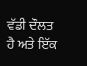ਵੱਡੀ ਦੌਲਤ ਹੈ ਅਤੇ ਇੱਕ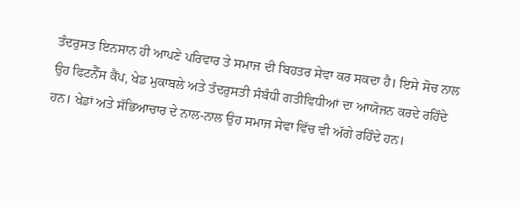ਤੰਦਰੁਸਤ ਇਨਸਾਨ ਹੀ ਆਪਣੇ ਪਰਿਵਾਰ ਤੇ ਸਮਾਜ ਦੀ ਬਿਹਤਰ ਸੇਵਾ ਕਰ ਸਕਦਾ ਹੈ। ਇਸੇ ਸੋਚ ਨਾਲ ਉਹ ਫਿਟਨੈੱਸ ਕੈਂਪ, ਖੇਡ ਮੁਕਾਬਲੇ ਅਤੇ ਤੰਦਰੁਸਤੀ ਸੰਬੰਧੀ ਗਤੀਵਿਧੀਆਂ ਦਾ ਆਯੋਜਨ ਕਰਦੇ ਰਹਿੰਦੇ ਹਨ। ਖੇਡਾਂ ਅਤੇ ਸੱਭਿਆਚਾਰ ਦੇ ਨਾਲ-ਨਾਲ ਉਹ ਸਮਾਜ ਸੇਵਾ ਵਿੱਚ ਵੀ ਅੱਗੇ ਰਹਿੰਦੇ ਹਨ।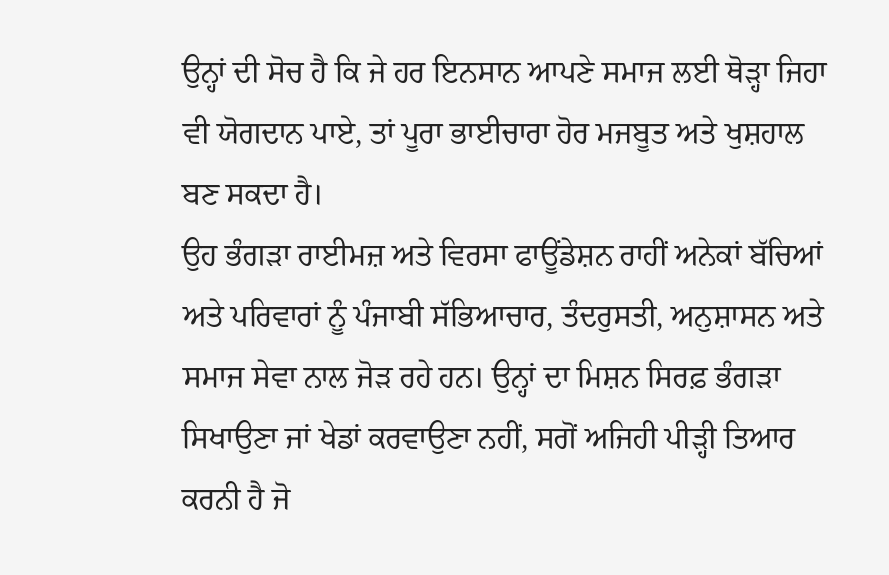ਉਨ੍ਹਾਂ ਦੀ ਸੋਚ ਹੈ ਕਿ ਜੇ ਹਰ ਇਨਸਾਨ ਆਪਣੇ ਸਮਾਜ ਲਈ ਥੋੜ੍ਹਾ ਜਿਹਾ ਵੀ ਯੋਗਦਾਨ ਪਾਏ, ਤਾਂ ਪੂਰਾ ਭਾਈਚਾਰਾ ਹੋਰ ਮਜਬੂਤ ਅਤੇ ਖੁਸ਼ਹਾਲ ਬਣ ਸਕਦਾ ਹੈ।
ਉਹ ਭੰਗੜਾ ਰਾਈਮਜ਼ ਅਤੇ ਵਿਰਸਾ ਫਾਊਂਡੇਸ਼ਨ ਰਾਹੀਂ ਅਨੇਕਾਂ ਬੱਚਿਆਂ ਅਤੇ ਪਰਿਵਾਰਾਂ ਨੂੰ ਪੰਜਾਬੀ ਸੱਭਿਆਚਾਰ, ਤੰਦਰੁਸਤੀ, ਅਨੁਸ਼ਾਸਨ ਅਤੇ ਸਮਾਜ ਸੇਵਾ ਨਾਲ ਜੋੜ ਰਹੇ ਹਨ। ਉਨ੍ਹਾਂ ਦਾ ਮਿਸ਼ਨ ਸਿਰਫ਼ ਭੰਗੜਾ ਸਿਖਾਉਣਾ ਜਾਂ ਖੇਡਾਂ ਕਰਵਾਉਣਾ ਨਹੀਂ, ਸਗੋਂ ਅਜਿਹੀ ਪੀੜ੍ਹੀ ਤਿਆਰ ਕਰਨੀ ਹੈ ਜੋ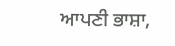ਆਪਣੀ ਭਾਸ਼ਾ,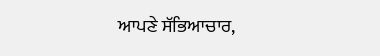ਆਪਣੇ ਸੱਭਿਆਚਾਰ,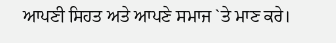ਆਪਣੀ ਸਿਹਤ ਅਤੇ ਆਪਣੇ ਸਮਾਜ `ਤੇ ਮਾਣ ਕਰੇ।